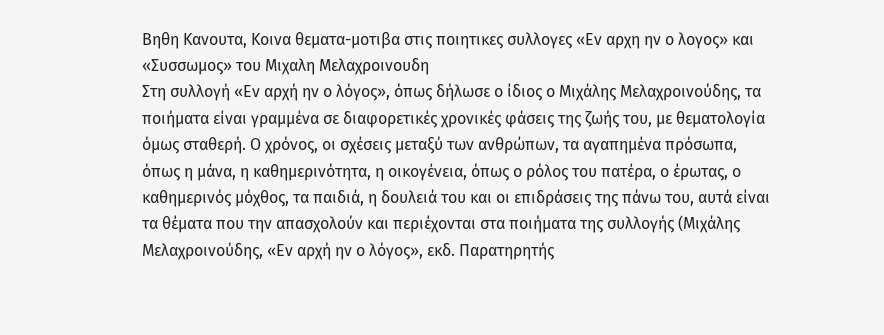Βηθη Κανουτα, Κοινα θεματα-μοτιβα στις ποιητικες συλλογες «Εν αρχη ην ο λογος» και «Συσσωμος» του Μιχαλη Μελαχροινουδη
Στη συλλογή «Εν αρχή ην ο λόγος», όπως δήλωσε ο ίδιος ο Μιχάλης Μελαχροινούδης, τα ποιήματα είναι γραμμένα σε διαφορετικές χρονικές φάσεις της ζωής του, με θεματολογία όμως σταθερή. Ο χρόνος, οι σχέσεις μεταξύ των ανθρώπων, τα αγαπημένα πρόσωπα, όπως η μάνα, η καθημερινότητα, η οικογένεια, όπως ο ρόλος του πατέρα, ο έρωτας, ο καθημερινός μόχθος, τα παιδιά, η δουλειά του και οι επιδράσεις της πάνω του, αυτά είναι τα θέματα που την απασχολούν και περιέχονται στα ποιήματα της συλλογής (Μιχάλης Μελαχροινούδης, «Εν αρχή ην ο λόγος», εκδ. Παρατηρητής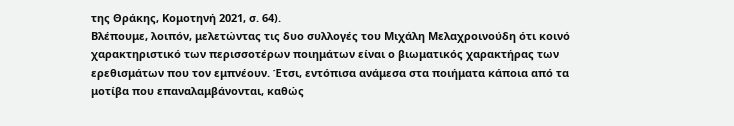της Θράκης, Κομοτηνή 2021, σ. 64).
Βλέπουμε, λοιπόν, μελετώντας τις δυο συλλογές του Μιχάλη Μελαχροινούδη ότι κοινό χαρακτηριστικό των περισσοτέρων ποιημάτων είναι ο βιωματικός χαρακτήρας των ερεθισμάτων που τον εμπνέουν. Έτσι, εντόπισα ανάμεσα στα ποιήματα κάποια από τα μοτίβα που επαναλαμβάνονται, καθώς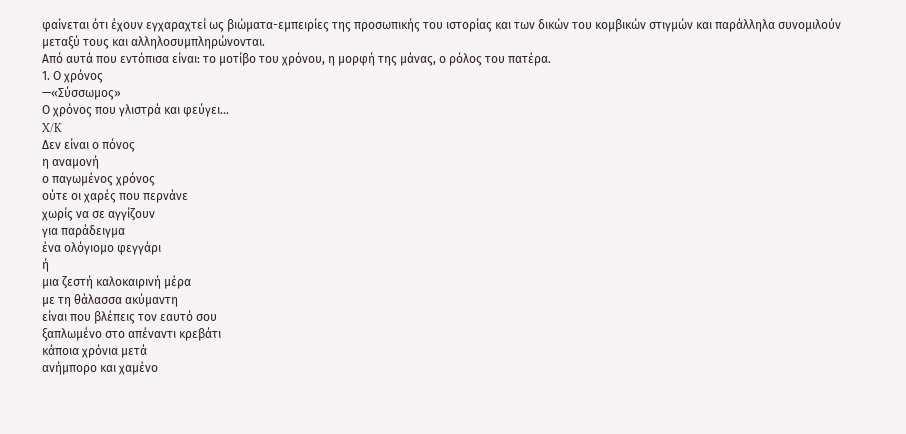φαίνεται ότι έχουν εγχαραχτεί ως βιώματα-εμπειρίες της προσωπικής του ιστορίας και των δικών του κομβικών στιγμών και παράλληλα συνομιλούν μεταξύ τους και αλληλοσυμπληρώνονται.
Από αυτά που εντόπισα είναι: το μοτίβο του χρόνου, η μορφή της μάνας, ο ρόλος του πατέρα.
1. Ο χρόνος
—«Σύσσωμος»
Ο χρόνος που γλιστρά και φεύγει…
X/K
Δεν είναι ο πόνος
η αναμονή
ο παγωμένος χρόνος
ούτε οι χαρές που περνάνε
χωρίς να σε αγγίζουν
για παράδειγμα
ένα ολόγιομο φεγγάρι
ή
μια ζεστή καλοκαιρινή μέρα
με τη θάλασσα ακύμαντη
είναι που βλέπεις τον εαυτό σου
ξαπλωμένο στο απέναντι κρεβάτι
κάποια χρόνια μετά
ανήμπορο και χαμένο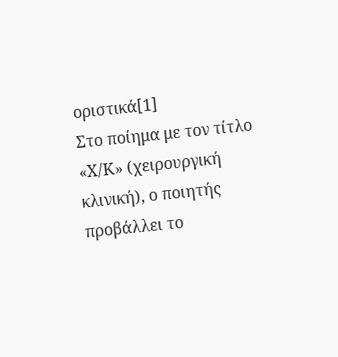οριστικά[1]
Στο ποίημα με τον τίτλο «Χ/Κ» (χειρουργική κλινική), ο ποιητής προβάλλει το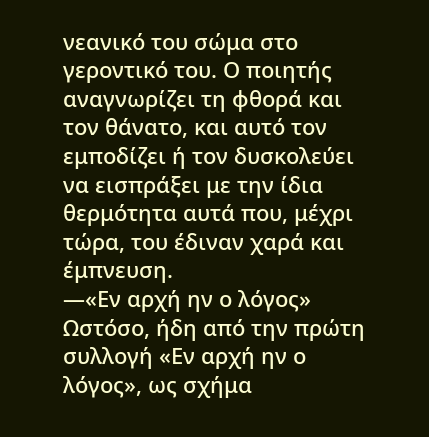νεανικό του σώμα στο γεροντικό του. Ο ποιητής αναγνωρίζει τη φθορά και τον θάνατο, και αυτό τον εμποδίζει ή τον δυσκολεύει να εισπράξει με την ίδια θερμότητα αυτά που, μέχρι τώρα, του έδιναν χαρά και έμπνευση.
—«Εν αρχή ην ο λόγος»
Ωστόσο, ήδη από την πρώτη συλλογή «Εν αρχή ην ο λόγος», ως σχήμα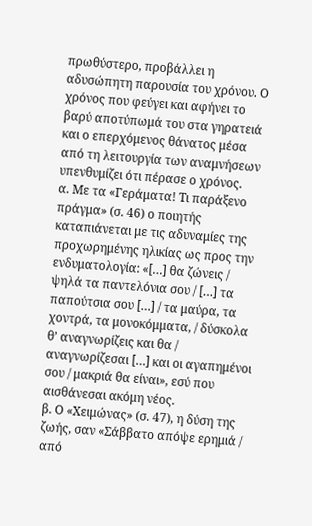πρωθύστερο, προβάλλει η αδυσώπητη παρουσία του χρόνου. Ο χρόνος που φεύγει και αφήνει το βαρύ αποτύπωμά του στα γηρατειά και ο επερχόμενος θάνατος μέσα από τη λειτουργία των αναμνήσεων υπενθυμίζει ότι πέρασε ο χρόνος.
α. Με τα «Γεράματα! Τι παράξενο πράγμα» (σ. 46) ο ποιητής καταπιάνεται με τις αδυναμίες της προχωρημένης ηλικίας ως προς την ενδυματολογία: «[…] θα ζώνεις / ψηλά τα παντελόνια σου / […] τα παπούτσια σου […] / τα μαύρα, τα χοντρά, τα μονοκόμματα, / δύσκολα θ’ αναγνωρίζεις και θα / αναγνωρίζεσαι […] και οι αγαπημένοι σου / μακριά θα είναι», εσύ που αισθάνεσαι ακόμη νέος.
β. Ο «Χειμώνας» (σ. 47), η δύση της ζωής, σαν «Σάββατο απόψε ερημιά / από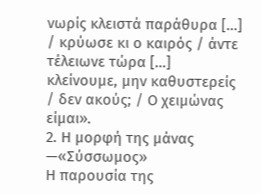νωρίς κλειστά παράθυρα […] / κρύωσε κι ο καιρός / άντε τέλειωνε τώρα […] κλείνουμε, μην καθυστερείς / δεν ακούς; / Ο χειμώνας είμαι».
2. Η μορφή της μάνας
—«Σύσσωμος»
Η παρουσία της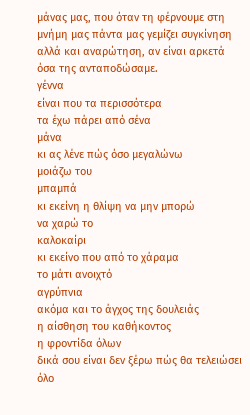μάνας μας, που όταν τη φέρνουμε στη μνήμη μας πάντα μας γεμίζει συγκίνηση αλλά και αναρώτηση, αν είναι αρκετά όσα της ανταποδώσαμε.
γέννα
είναι που τα περισσότερα
τα έχω πάρει από σένα
μάνα
κι ας λένε πώς όσο μεγαλώνω
μοιάζω του
μπαμπά
κι εκείνη η θλίψη να μην μπορώ
να χαρώ το
καλοκαίρι
κι εκείνο που από το χάραμα
το μάτι ανοιχτό
αγρύπνια
ακόμα και το άγχος της δουλειάς
η αίσθηση του καθήκοντος
η φροντίδα όλων
δικά σου είναι δεν ξέρω πώς θα τελειώσει όλο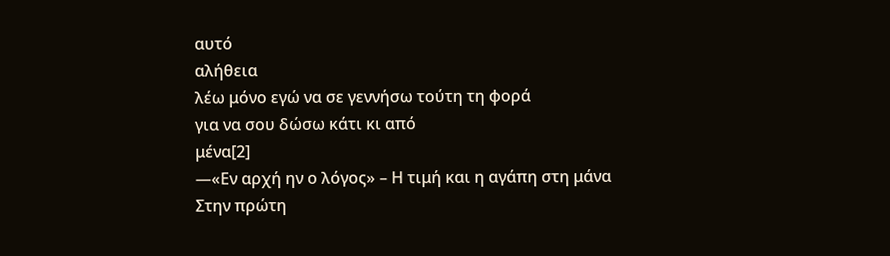αυτό
αλήθεια
λέω μόνο εγώ να σε γεννήσω τούτη τη φορά
για να σου δώσω κάτι κι από
μένα[2]
—«Εν αρχή ην ο λόγος» – Η τιμή και η αγάπη στη μάνα
Στην πρώτη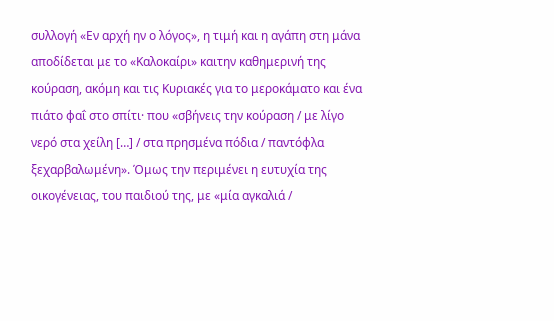συλλογή «Εν αρχή ην ο λόγος», η τιμή και η αγάπη στη μάνα αποδίδεται με το «Καλοκαίρι» καιτην καθημερινή της κούραση, ακόμη και τις Κυριακές για το μεροκάματο και ένα πιάτο φαΐ στο σπίτι· που «σβήνεις την κούραση / με λίγο νερό στα χείλη […] / στα πρησμένα πόδια / παντόφλα ξεχαρβαλωμένη». Όμως την περιμένει η ευτυχία της οικογένειας, του παιδιού της, με «μία αγκαλιά /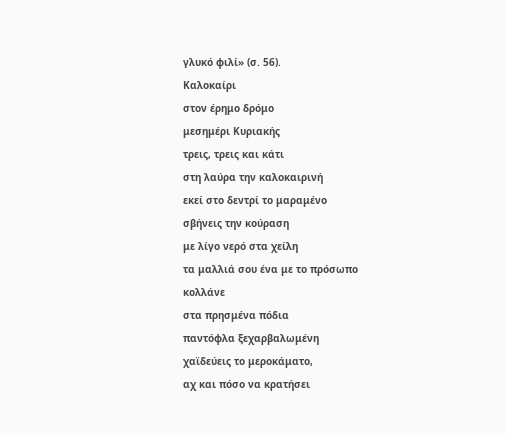γλυκό φιλί» (σ. 56).
Καλοκαίρι
στον έρημο δρόμο
μεσημέρι Κυριακής
τρεις, τρεις και κάτι
στη λαύρα την καλοκαιρινή
εκεί στο δεντρί το μαραμένο
σβήνεις την κούραση
με λίγο νερό στα χείλη
τα μαλλιά σου ένα με το πρόσωπο
κολλάνε
στα πρησμένα πόδια
παντόφλα ξεχαρβαλωμένη
χαϊδεύεις το μεροκάματο,
αχ και πόσο να κρατήσει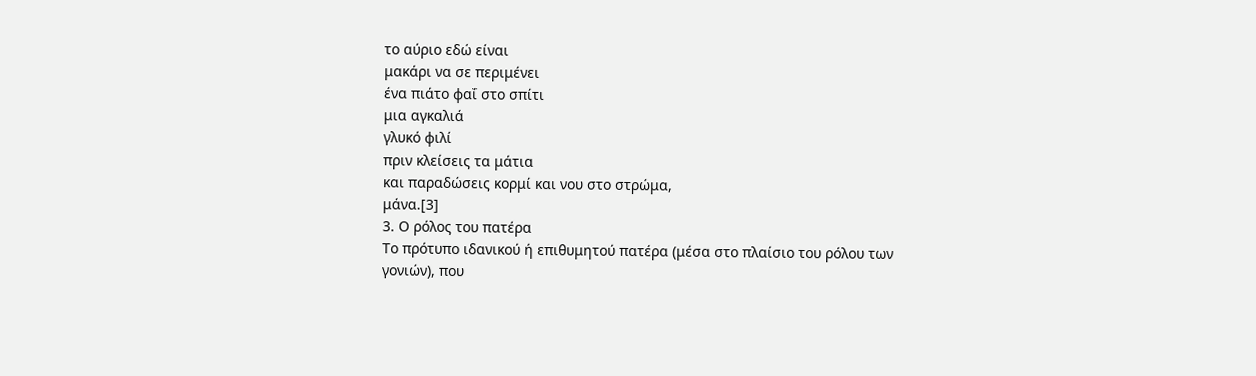το αύριο εδώ είναι
μακάρι να σε περιμένει
ένα πιάτο φαΐ στο σπίτι
μια αγκαλιά
γλυκό φιλί
πριν κλείσεις τα μάτια
και παραδώσεις κορμί και νου στο στρώμα,
μάνα.[3]
3. Ο ρόλος του πατέρα
Το πρότυπο ιδανικού ή επιθυμητού πατέρα (μέσα στο πλαίσιο του ρόλου των γονιών), που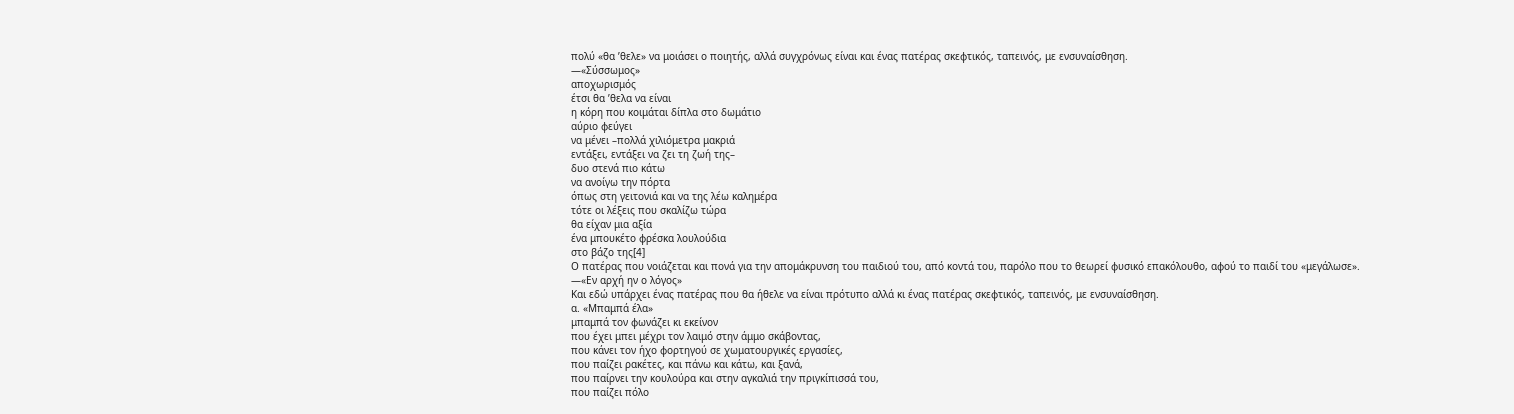πολύ «θα ’θελε» να μοιάσει ο ποιητής, αλλά συγχρόνως είναι και ένας πατέρας σκεφτικός, ταπεινός, με ενσυναίσθηση.
—«Σύσσωμος»
αποχωρισμός
έτσι θα ’θελα να είναι
η κόρη που κοιμάται δίπλα στο δωμάτιο
αύριο φεύγει
να μένει –πολλά χιλιόμετρα μακριά
εντάξει, εντάξει να ζει τη ζωή της–
δυο στενά πιο κάτω
να ανοίγω την πόρτα
όπως στη γειτονιά και να της λέω καλημέρα
τότε οι λέξεις που σκαλίζω τώρα
θα είχαν μια αξία
ένα μπουκέτο φρέσκα λουλούδια
στο βάζο της[4]
Ο πατέρας που νοιάζεται και πονά για την απομάκρυνση του παιδιού του, από κοντά του, παρόλο που το θεωρεί φυσικό επακόλουθο, αφού το παιδί του «μεγάλωσε».
—«Εν αρχή ην ο λόγος»
Και εδώ υπάρχει ένας πατέρας που θα ήθελε να είναι πρότυπο αλλά κι ένας πατέρας σκεφτικός, ταπεινός, με ενσυναίσθηση.
α. «Μπαμπά έλα»
μπαμπά τον φωνάζει κι εκείνον
που έχει μπει μέχρι τον λαιμό στην άμμο σκάβοντας,
που κάνει τον ήχο φορτηγού σε χωματουργικές εργασίες,
που παίζει ρακέτες, και πάνω και κάτω, και ξανά,
που παίρνει την κουλούρα και στην αγκαλιά την πριγκίπισσά του,
που παίζει πόλο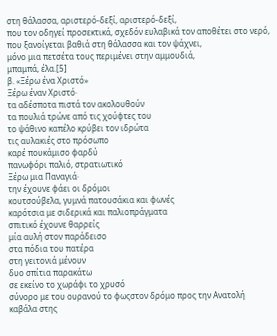στη θάλασσα, αριστερό-δεξί, αριστερό-δεξί,
που τον οδηγεί προσεκτικά, σχεδόν ευλαβικά τον αποθέτει στο νερό,
που ξανοίγεται βαθιά στη θάλασσα και τον ψάχνει,
μόνο μια πετσέτα τους περιμένει στην αμμουδιά,
μπαμπά, έλα.[5]
β. «Ξέρω ένα Χριστό»
Ξέρω έναν Χριστό·
τα αδέσποτα πιστά τον ακολουθούν
τα πουλιά τρώνε από τις χούφτες του
το ψάθινο καπέλο κρύβει τον ιδρώτα
τις αυλακιές στο πρόσωπο
καρέ πουκάμισο φαρδύ
πανωφόρι παλιό, στρατιωτικό
Ξέρω μια Παναγιά·
την έχουνε φάει οι δρόμοι
κουτσούβελα, γυμνά πατουσάκια και φωνές
καρότσια με σιδερικά και παλιοπράγματα
σπιτικό έχουνε θαρρείς
μία αυλή στον παράδεισο
στα πόδια του πατέρα
στη γειτονιά μένουν
δυο σπίτια παρακάτω
σε εκείνο το χωράφι το χρυσό
σύνορο με του ουρανού το φωςστον δρόμο προς την Ανατολή
καβάλα στης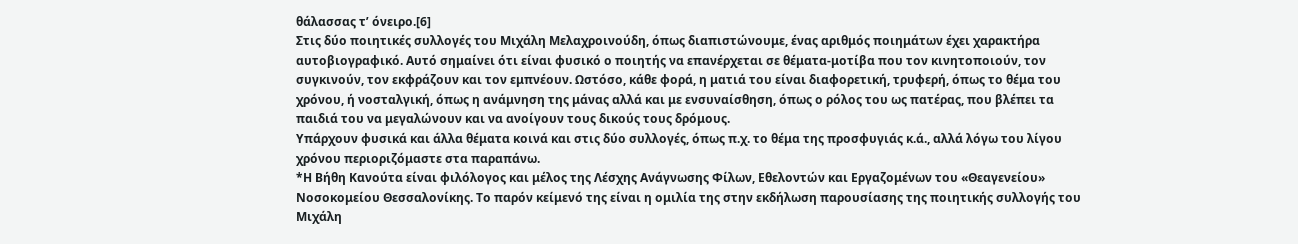θάλασσας τ’ όνειρο.[6]
Στις δύο ποιητικές συλλογές του Μιχάλη Μελαχροινούδη, όπως διαπιστώνουμε, ένας αριθμός ποιημάτων έχει χαρακτήρα αυτοβιογραφικό. Αυτό σημαίνει ότι είναι φυσικό ο ποιητής να επανέρχεται σε θέματα-μοτίβα που τον κινητοποιούν, τον συγκινούν, τον εκφράζουν και τον εμπνέουν. Ωστόσο, κάθε φορά, η ματιά του είναι διαφορετική, τρυφερή, όπως το θέμα του χρόνου, ή νοσταλγική, όπως η ανάμνηση της μάνας αλλά και με ενσυναίσθηση, όπως ο ρόλος του ως πατέρας, που βλέπει τα παιδιά του να μεγαλώνουν και να ανοίγουν τους δικούς τους δρόμους.
Υπάρχουν φυσικά και άλλα θέματα κοινά και στις δύο συλλογές, όπως π.χ. το θέμα της προσφυγιάς κ.ά., αλλά λόγω του λίγου χρόνου περιοριζόμαστε στα παραπάνω.
*Η Βήθη Κανούτα είναι φιλόλογος και μέλος της Λέσχης Ανάγνωσης Φίλων, Εθελοντών και Εργαζομένων του «Θεαγενείου» Νοσοκομείου Θεσσαλονίκης. Το παρόν κείμενό της είναι η ομιλία της στην εκδήλωση παρουσίασης της ποιητικής συλλογής του Μιχάλη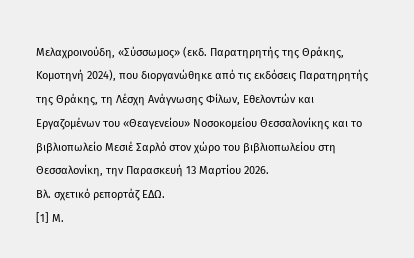Μελαχροινούδη, «Σύσσωμος» (εκδ. Παρατηρητής της Θράκης, Κομοτηνή 2024), που διοργανώθηκε από τις εκδόσεις Παρατηρητής της Θράκης, τη Λέσχη Ανάγνωσης Φίλων, Εθελοντών και Εργαζομένων του «Θεαγενείου» Νοσοκομείου Θεσσαλονίκης και το βιβλιοπωλείο Μεσιέ Σαρλό στον χώρο του βιβλιοπωλείου στη Θεσσαλονίκη, την Παρασκευή 13 Μαρτίου 2026.
Βλ. σχετικό ρεπορτάζ ΕΔΩ.
[1] Μ.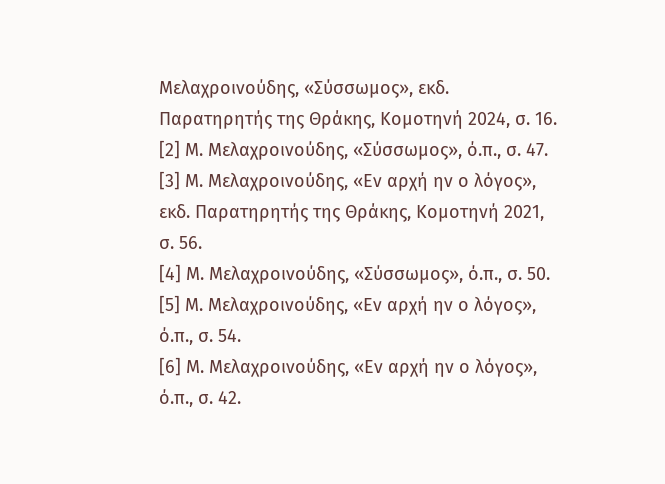Μελαχροινούδης, «Σύσσωμος», εκδ. Παρατηρητής της Θράκης, Κομοτηνή 2024, σ. 16.
[2] Μ. Μελαχροινούδης, «Σύσσωμος», ό.π., σ. 47.
[3] Μ. Μελαχροινούδης, «Εν αρχή ην ο λόγος», εκδ. Παρατηρητής της Θράκης, Κομοτηνή 2021, σ. 56.
[4] Μ. Μελαχροινούδης, «Σύσσωμος», ό.π., σ. 50.
[5] Μ. Μελαχροινούδης, «Εν αρχή ην ο λόγος», ό.π., σ. 54.
[6] Μ. Μελαχροινούδης, «Εν αρχή ην ο λόγος», ό.π., σ. 42.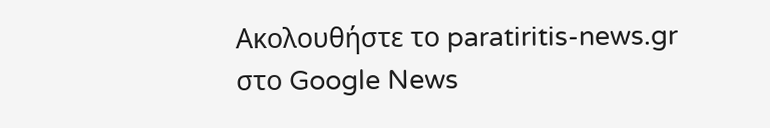Ακολουθήστε το paratiritis-news.gr στο Google News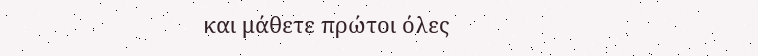και μάθετε πρώτοι όλες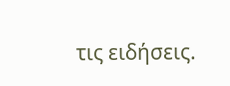τις ειδήσεις.